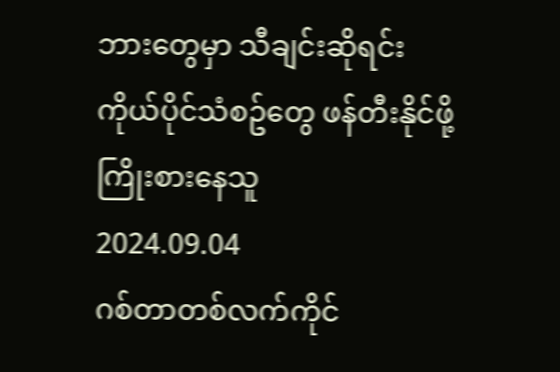ဘားတွေမှာ သီချင်းဆိုရင်း ကိုယ်ပိုင်သံစဥ်တွေ ဖန်တီးနိုင်ဖို့ ကြိုးစားနေသူ
2024.09.04
ဂစ်တာတစ်လက်ကိုင်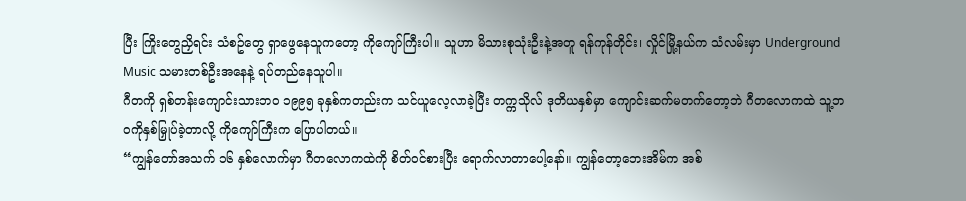ပြီး ကြိုးတွေညှိရင်း သံစဥ်တွေ ရှာဖွေနေသူကတော့ ကိုကျော်ကြီးပါ။ သူဟာ မိသားစုသုံးဦးနဲ့အတူ ရန်ကုန်တိုင်း၊ လှိုင်မြို့နယ်က သံလမ်းမှာ Underground Music သမားတစ်ဦးအနေနဲ့ ရပ်တည်နေသူပါ။
ဂီတကို ရှစ်တန်းကျောင်းသားဘဝ ၁၉၉၅ ခုနှစ်ကတည်းက သင်ယူလေ့လာခဲ့ပြီး တက္ကသိုလ် ဒုတိယနှစ်မှာ ကျောင်းဆက်မတက်တော့ဘဲ ဂီတလောကထဲ သူ့ဘဝကိုနှစ်မြှုပ်ခဲ့တာလို့ ကိုကျော်ကြီးက ပြောပါတယ်။
“ကျွန်တော်အသက် ၁၆ နှစ်လောက်မှာ ဂီတလောကထဲကို စိတ်ဝင်စားပြီး ရောက်လာတာပေါ့နော်။ ကျွန်တော့ဘေးအိမ်က အစ်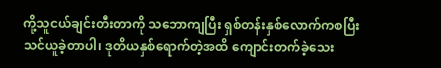ကို့သူငယ်ချင်းတီးတာကို သဘောကျပြီး ရှစ်တန်းနှစ်လောက်ကစပြီး သင်ယူခဲ့တာပါ၊ ဒုတိယနှစ်ရောက်တဲ့အထိ ကျောင်းတက်ခဲ့သေး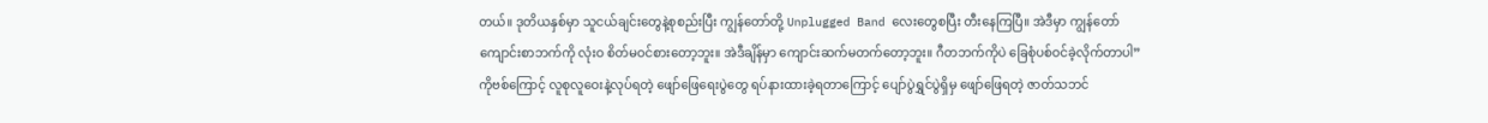တယ်။ ဒုတိယနှစ်မှာ သူငယ်ချင်းတွေနဲ့စုစည်းပြီး ကျွန်တော်တို့ Unplugged Band လေးတွေစပြီး တီးနေကြပြီ။ အဲဒီမှာ ကျွန်တော် ကျောင်းစာဘက်ကို လုံးဝ စိတ်မဝင်စားတော့ဘူး။ အဲဒီချိန်မှာ ကျောင်းဆက်မတက်တော့ဘူး။ ဂီတဘက်ကိုပဲ ခြေစုံပစ်ဝင်ခဲ့လိုက်တာပါ”
ကိုဗစ်ကြောင့် လူစုလူဝေးနဲ့လုပ်ရတဲ့ ဖျော်ဖြေရေးပွဲတွေ ရပ်နားထားခဲ့ရတာကြောင့် ပျော်ပွဲရွှင်ပွဲရှိမှ ဖျော်ဖြေရတဲ့ ဇာတ်သဘင်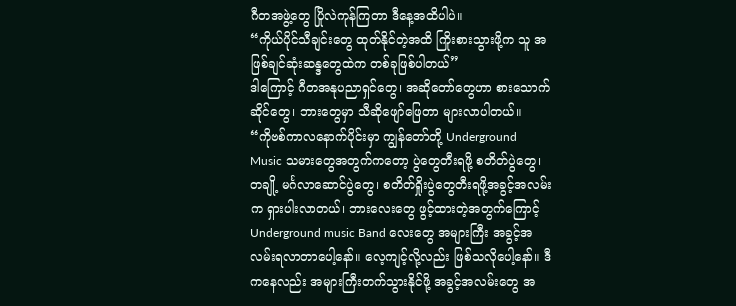ဂီတအဖွဲ့တွေ ပြိုလဲကုန်ကြတာ ဒီနေ့အထိပါပဲ။
“ကိုယ်ပိုင်သီချင်းတွေ ထုတ်နိုင်တဲ့အထိ ကြိုးစားသွားဖို့က သူ အဖြစ်ချင်ဆုံးဆန္ဒတွေထဲက တစ်ခုဖြစ်ပါတယ်”
ဒါကြောင့် ဂီတအနုပညာရှင်တွေ၊ အဆိုတော်တွေဟာ စားသောက်ဆိုင်တွေ၊ ဘားတွေမှာ သီဆိုဖျော်ဖြေတာ များလာပါတယ်။
“ကိုဗစ်ကာလနောက်ပိုင်းမှာ ကျွန်တော်တို့ Underground Music သမားတွေအတွက်ကတော့ ပွဲတွေတီးရဖို့ စတိတ်ပွဲတွေ၊ တချို့ မင်္ဂလာဆောင်ပွဲတွေ၊ စတိတ်ရှိုးပွဲတွေတီးရဖို့အခွင့်အလမ်းက ရှားပါးလာတယ်၊ ဘားလေးတွေ ဖွင့်ထားတဲ့အတွက်ကြောင့် Underground music Band လေးတွေ အများကြီး အခွင့်အလမ်းရလာတာပေါ့နော်။ လေ့ကျင့်လို့လည်း ဖြစ်သလိုပေါ့နော်။ ဒီကနေလည်း အများကြီးတက်သွားနိုင်ဖို့ အခွင့်အလမ်းတွေ အ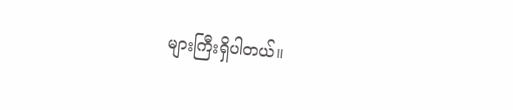များကြီးရှိပါတယ်။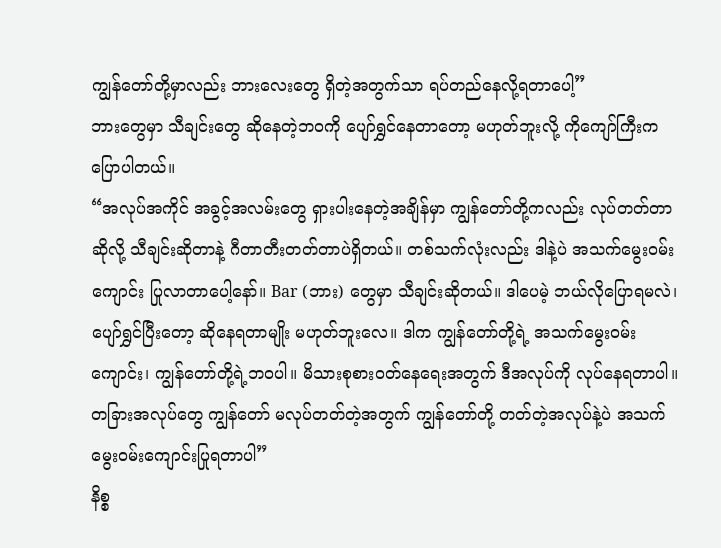ကျွန်တော်တို့မှာလည်း ဘားလေးတွေ ရှိတဲ့အတွက်သာ ရပ်တည်နေလို့ရတာပေါ့”
ဘားတွေမှာ သီချင်းတွေ ဆိုနေတဲ့ဘဝကို ပျော်ရွှင်နေတာတော့ မဟုတ်ဘူးလို့ ကိုကျော်ကြီးက ပြောပါတယ်။
“အလုပ်အကိုင် အခွင့်အလမ်းတွေ ရှားပါးနေတဲ့အချိန်မှာ ကျွန်တော်တို့ကလည်း လုပ်တတ်တာဆိုလို့ သီချင်းဆိုတာနဲ့ ဂီတာတီးတတ်တာပဲရှိတယ်။ တစ်သက်လုံးလည်း ဒါနဲ့ပဲ အသက်မွေးဝမ်းကျောင်း ပြုလာတာပေါ့နော်။ Bar (ဘား) တွေမှာ သီချင်းဆိုတယ်။ ဒါပေမဲ့ ဘယ်လိုပြောရမလဲ၊ ပျော်ရွှင်ပြီးတော့ ဆိုနေရတာမျိုး မဟုတ်ဘူးလေ။ ဒါက ကျွန်တော်တို့ရဲ့ အသက်မွေးဝမ်းကျောင်း၊ ကျွန်တော်တို့ရဲ့ဘဝပါ။ မိသားစုစားဝတ်နေရေးအတွက် ဒီအလုပ်ကို လုပ်နေရတာပါ။ တခြားအလုပ်တွေ ကျွန်တော် မလုပ်တတ်တဲ့အတွက် ကျွန်တော်တို့ တတ်တဲ့အလုပ်နဲ့ပဲ အသက်မွေးဝမ်းကျောင်းပြုရတာပါ”
နိစ္စ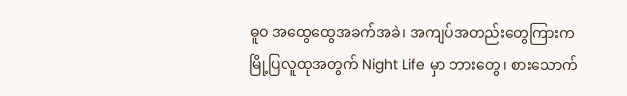ဓူဝ အထွေထွေအခက်အခဲ၊ အကျပ်အတည်းတွေကြားက မြို့ပြလူထုအတွက် Night Life မှာ ဘားတွေ၊ စားသောက်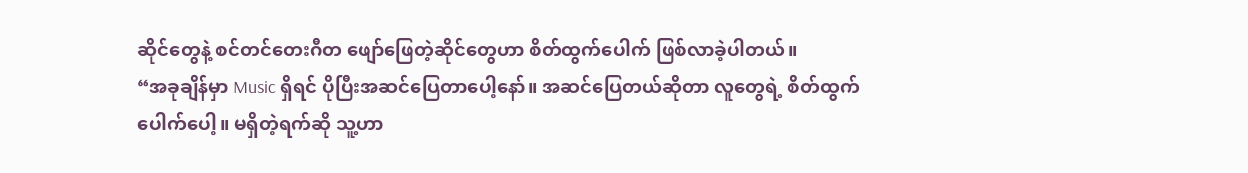ဆိုင်တွေနဲ့ စင်တင်တေးဂီတ ဖျော်ဖြေတဲ့ဆိုင်တွေဟာ စိတ်ထွက်ပေါက် ဖြစ်လာခဲ့ပါတယ်။
“အခုချိန်မှာ Music ရှိရင် ပိုပြီးအဆင်ပြေတာပေါ့နော်။ အဆင်ပြေတယ်ဆိုတာ လူတွေရဲ့ စိတ်ထွက်ပေါက်ပေါ့။ မရှိတဲ့ရက်ဆို သူ့ဟာ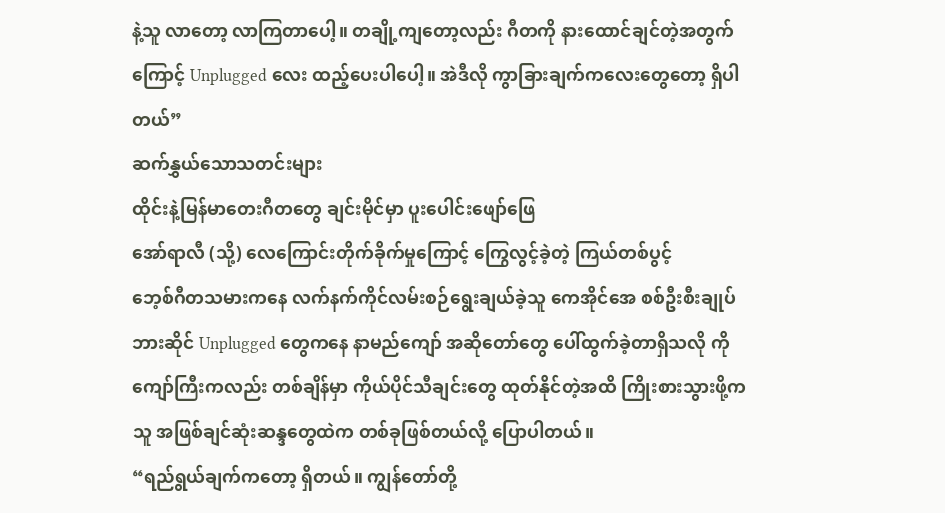နဲ့သူ လာတော့ လာကြတာပေါ့။ တချို့ကျတော့လည်း ဂီတကို နားထောင်ချင်တဲ့အတွက်ကြောင့် Unplugged လေး ထည့်ပေးပါပေါ့။ အဲဒီလို ကွာခြားချက်ကလေးတွေတော့ ရှိပါတယ်”
ဆက်နွှယ်သောသတင်းများ
ထိုင်းနဲ့မြန်မာတေးဂီတတွေ ချင်းမိုင်မှာ ပူးပေါင်းဖျော်ဖြေ
အော်ရာလီ (သို့) လေကြောင်းတိုက်ခိုက်မှုကြောင့် ကြွေလွင့်ခဲ့တဲ့ ကြယ်တစ်ပွင့်
ဘေ့စ်ဂီတသမားကနေ လက်နက်ကိုင်လမ်းစဉ်ရွေးချယ်ခဲ့သူ ကေအိုင်အေ စစ်ဦးစီးချုပ်
ဘားဆိုင် Unplugged တွေကနေ နာမည်ကျော် အဆိုတော်တွေ ပေါ်ထွက်ခဲ့တာရှိသလို ကိုကျော်ကြီးကလည်း တစ်ချိန်မှာ ကိုယ်ပိုင်သီချင်းတွေ ထုတ်နိုင်တဲ့အထိ ကြိုးစားသွားဖို့က သူ အဖြစ်ချင်ဆုံးဆန္ဒတွေထဲက တစ်ခုဖြစ်တယ်လို့ ပြောပါတယ်။
“ရည်ရွယ်ချက်ကတော့ ရှိတယ်။ ကျွန်တော်တို့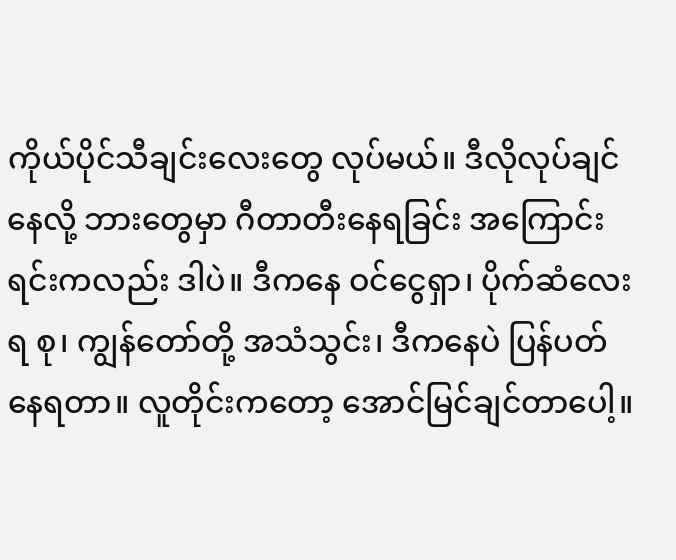ကိုယ်ပိုင်သီချင်းလေးတွေ လုပ်မယ်။ ဒီလိုလုပ်ချင်နေလို့ ဘားတွေမှာ ဂီတာတီးနေရခြင်း အကြောင်းရင်းကလည်း ဒါပဲ။ ဒီကနေ ဝင်ငွေရှာ၊ ပိုက်ဆံလေးရ စု၊ ကျွန်တော်တို့ အသံသွင်း၊ ဒီကနေပဲ ပြန်ပတ်နေရတာ။ လူတိုင်းကတော့ အောင်မြင်ချင်တာပေါ့။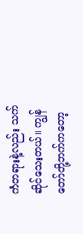ကံတရားနဲ့လည်း သက်ဆိုင်သေးတယ်။ ကျွန်တော်တို့ဘက်ကတော့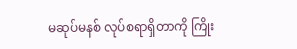မဆုပ်မနစ် လုပ်စရာရှိတာကို ကြိုး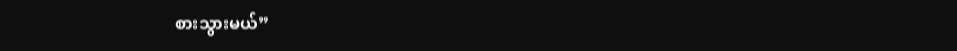စားသွားမယ်”